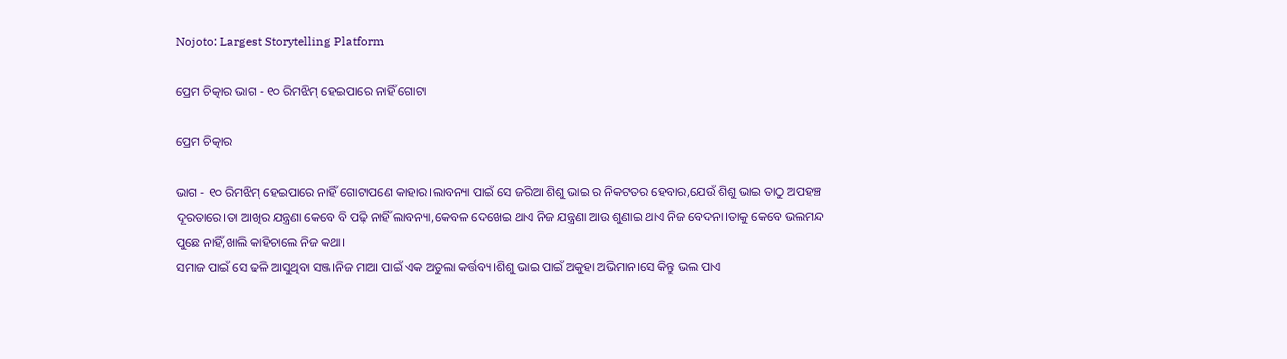Nojoto: Largest Storytelling Platform

ପ୍ରେମ ଚିତ୍କାର ଭାଗ - ୧୦ ରିମଝିମ୍ ହେଇପାରେ ନାହିଁ ଗୋଟା

ପ୍ରେମ ଚିତ୍କାର

ଭାଗ - ୧୦ ରିମଝିମ୍ ହେଇପାରେ ନାହିଁ ଗୋଟାପଣେ କାହାର।ଲାବନ୍ୟା ପାଇଁ ସେ ଜରିଆ ଶିଶୁ ଭାଇ ର ନିକଟତର ହେବାର,ଯେଉଁ ଶିଶୁ ଭାଇ ତାଠୁ ଅପହଞ୍ଚ ଦୂରତାରେ।ତା ଆଖିର ଯନ୍ତ୍ରଣା କେବେ ବି ପଢ଼ି ନାହିଁ ଲାବନ୍ୟା,କେବଳ ଦେଖେଇ ଥାଏ ନିଜ ଯନ୍ତ୍ରଣା ଆଉ ଶୁଣାଇ ଥାଏ ନିଜ ବେଦନା।ତାକୁ କେବେ ଭଲମନ୍ଦ ପୁଛେ ନାହିଁ,ଖାଲି କାହିଚାଲେ ନିଜ କଥା।
ସମାଜ ପାଇଁ ସେ ଢଳି ଆସୁଥିବା ସଞ୍ଜ।ନିଜ ମାଆ ପାଇଁ ଏକ ଅତୁଲା କର୍ତ୍ତବ୍ୟ।ଶିଶୁ ଭାଇ ପାଇଁ ଅକୁହା ଅଭିମାନ।ସେ କିନ୍ତୁ ଭଲ ପାଏ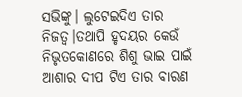ସଭିଙ୍କୁ। ଲୁଟେଇଦିଏ ତାର ନିଜତ୍ବ।ତଥାପି ହୃଦୟର କେଉଁ ନିଭୃତକୋଣରେ ଶିଶୁ ଭାଇ ପାଇଁ ଆଶାର ଦୀପ ଟିଏ ତାର ବାରଣ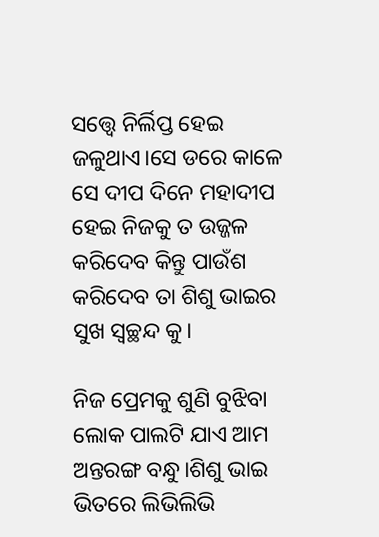ସତ୍ତ୍ବେ ନିର୍ଲିପ୍ତ ହେଇ ଜଳୁଥାଏ।ସେ ଡରେ କାଳେ ସେ ଦୀପ ଦିନେ ମହାଦୀପ ହେଇ ନିଜକୁ ତ ଉଜ୍ଜଳ କରିଦେବ କିନ୍ତୁ ପାଉଁଶ କରିଦେବ ତା ଶିଶୁ ଭାଇର ସୁଖ ସ୍ୱଚ୍ଛନ୍ଦ କୁ।

ନିଜ ପ୍ରେମକୁ ଶୁଣି ବୁଝିବା ଲୋକ ପାଲଟି ଯାଏ ଆମ ଅନ୍ତରଙ୍ଗ ବନ୍ଧୁ।ଶିଶୁ ଭାଇ ଭିତରେ ଲିଭିଲିଭି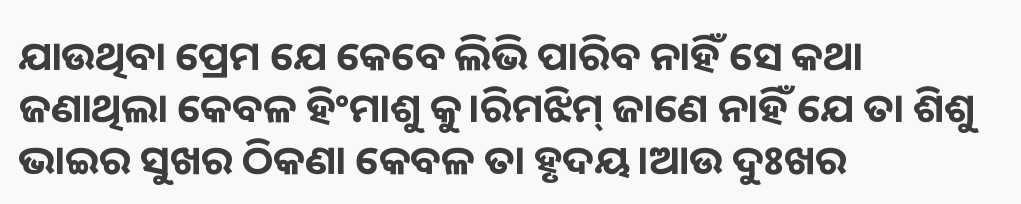ଯାଉଥିବା ପ୍ରେମ ଯେ କେବେ ଲିଭି ପାରିବ ନାହିଁ ସେ କଥା ଜଣାଥିଲା କେବଳ ହିଂମାଶୁ କୁ।ରିମଝିମ୍ ଜାଣେ ନାହିଁ ଯେ ତା ଶିଶୁ ଭାଇର ସୁଖର ଠିକଣା କେବଳ ତା ହୃଦୟ।ଆଉ ଦୁଃଖର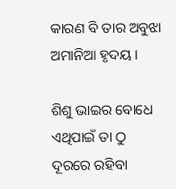କାରଣ ବି ତାର ଅବୁଝା ଅମାନିଆ ହୃଦୟ।

ଶିଶୁ ଭାଇର ବୋଧେ ଏଥିପାଇଁ ତା ଠୁ ଦୂରରେ ରହିବା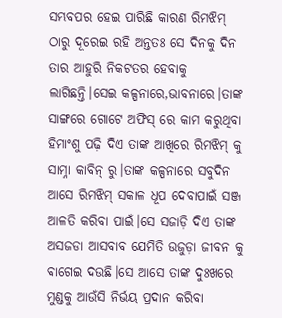ସମ୍ଭବପର ହେଇ ପାରିଛି କାରଣ ରିମଝିମ୍ ଠାରୁ ଦୂରେଇ ରହି ଅନ୍ତତଃ ସେ ଦିନକୁ ଦିନ ତାର ଆହୁରି ନିକଟତର ହେବାକୁ ଲାଗିଛନ୍ତି।ସେଇ କଳ୍ପନାରେ,ଭାବନାରେ।ତାଙ୍କ ସାଙ୍ଗରେ ଗୋଟେ ଅଫିସ୍ ରେ କାମ କରୁଥିବା ହିମାଂଶୁ ପଢ଼ି ଦିଏ ତାଙ୍କ ଆଖିରେ ରିମଝିମ୍ କୁ ସାମ୍ନା କାବିନ୍ ରୁ।ତାଙ୍କ କଳ୍ପନାରେ ସବୁଦିନ ଆସେ ରିମଝିମ୍ ସକାଳ ଧୂପ ଦେବାପାଇଁ ସଞ୍ଜ ଆଳତି କରିବା ପାଇଁ।ସେ ସଜାଡ଼ି ଦିଏ ତାଙ୍କ ଅସଜଡା ଆସବାବ ଯେମିତି ଉଜୁଡ଼ା ଜୀବନ କୁ ଵାଗେଇ ଦଉଛି।ସେ ଆସେ ତାଙ୍କ ଦୁଃଖରେ ମୁଣ୍ଡକୁ ଆଉଁସି ନିର୍ଭୟ ପ୍ରଦାନ କରିବା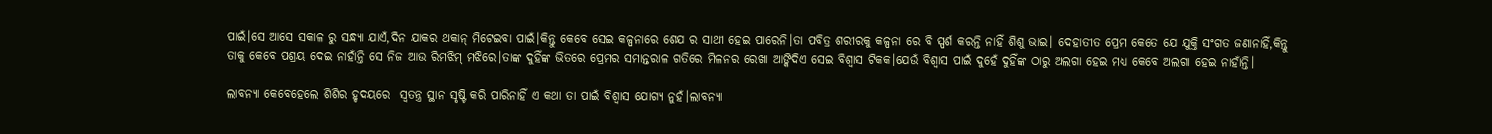ପାଇଁ।ସେ ଆସେ ସକାଳ ରୁ ସନ୍ଧ୍ୟା ଯାଏଁ,ଦିନ ଯାକର ଥକାନ୍ ମିଟେଇବା ପାଇଁ।କିନ୍ତୁ କେବେ ସେଇ କଳ୍ପନାରେ ଶେଯ ର ସାଥୀ ହେଇ ପାରେନି।ତା ପବିତ୍ର ଶରୀରକୁ କଳ୍ପନା ରେ ବି ସ୍ପର୍ଶ କରନ୍ତି ନାହିଁ ଶିଶୁ ଭାଇ। ଦେହାତୀତ ପ୍ରେମ କେତେ ଯେ ଯୁକ୍ତି ସଂଗତ ଜଣାନାହିଁ,କିନ୍ତୁ ତାକୁ କେବେ ପଶ୍ରୟ ଦେଇ ନାହାଁନ୍ତି ସେ ନିଜ ଆଉ ରିମଝିମ୍ ମଝିରେ।ତାଙ୍କ ଦୁହିଁଙ୍କ ଭିତରେ ପ୍ରେମର ସମାନ୍ତରାଳ ଗତିରେ ମିଳନର ରେଖା ଆଙ୍କିଦିଏ ସେଇ ବିଶ୍ୱାସ ଟିକକ।ଯେଉଁ ବିଶ୍ୱାସ ପାଇଁ ଦୁହେଁ ଦୁହିଁଙ୍କ ଠାରୁ ଅଲଗା ହେଇ ମଧ୍ୟ କେବେ ଅଲଗା ହେଇ ନାହାଁନ୍ତି।

ଲାବନ୍ୟା କେବେହେଲେ ଶିଶିର ହୃଦୟରେ  ସ୍ଵତନ୍ତ୍ର ସ୍ଥାନ ସୃଷ୍ଟି କରି ପାରିନାହିଁ ଏ କଥା ତା ପାଇଁ ବିଶ୍ୱାସ ଯୋଗ୍ୟ ନୁହଁ।ଲାବନ୍ୟା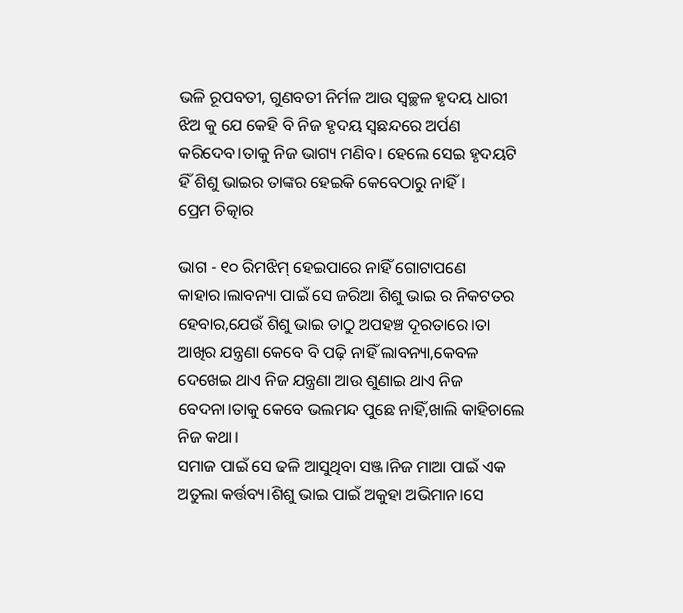ଭଳି ରୂପବତୀ, ଗୁଣବତୀ ନିର୍ମଳ ଆଉ ସ୍ୱଚ୍ଛଳ ହୃଦୟ ଧାରୀ ଝିଅ କୁ ଯେ କେହି ବି ନିଜ ହୃଦୟ ସ୍ବଛନ୍ଦରେ ଅର୍ପଣ କରିଦେବ।ତାକୁ ନିଜ ଭାଗ୍ୟ ମଣିବ। ହେଲେ ସେଇ ହୃଦୟଟି ହିଁ ଶିଶୁ ଭାଇର ତାଙ୍କର ହେଇକି କେବେଠାରୁ ନାହିଁ।
ପ୍ରେମ ଚିତ୍କାର

ଭାଗ - ୧୦ ରିମଝିମ୍ ହେଇପାରେ ନାହିଁ ଗୋଟାପଣେ କାହାର।ଲାବନ୍ୟା ପାଇଁ ସେ ଜରିଆ ଶିଶୁ ଭାଇ ର ନିକଟତର ହେବାର,ଯେଉଁ ଶିଶୁ ଭାଇ ତାଠୁ ଅପହଞ୍ଚ ଦୂରତାରେ।ତା ଆଖିର ଯନ୍ତ୍ରଣା କେବେ ବି ପଢ଼ି ନାହିଁ ଲାବନ୍ୟା,କେବଳ ଦେଖେଇ ଥାଏ ନିଜ ଯନ୍ତ୍ରଣା ଆଉ ଶୁଣାଇ ଥାଏ ନିଜ ବେଦନା।ତାକୁ କେବେ ଭଲମନ୍ଦ ପୁଛେ ନାହିଁ,ଖାଲି କାହିଚାଲେ ନିଜ କଥା।
ସମାଜ ପାଇଁ ସେ ଢଳି ଆସୁଥିବା ସଞ୍ଜ।ନିଜ ମାଆ ପାଇଁ ଏକ ଅତୁଲା କର୍ତ୍ତବ୍ୟ।ଶିଶୁ ଭାଇ ପାଇଁ ଅକୁହା ଅଭିମାନ।ସେ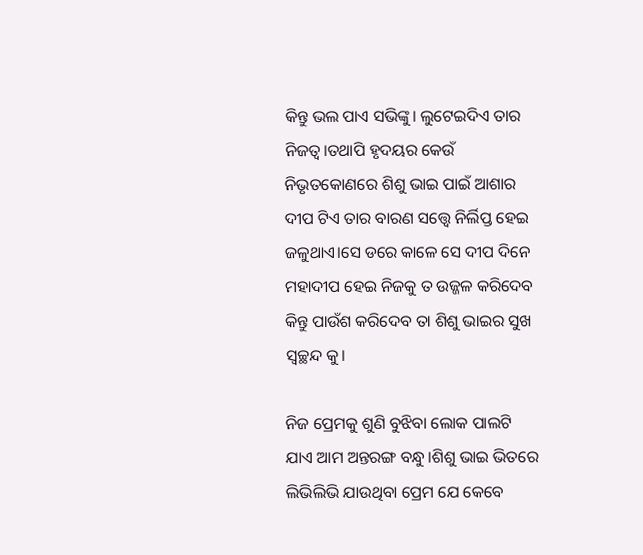କିନ୍ତୁ ଭଲ ପାଏ ସଭିଙ୍କୁ। ଲୁଟେଇଦିଏ ତାର ନିଜତ୍ବ।ତଥାପି ହୃଦୟର କେଉଁ ନିଭୃତକୋଣରେ ଶିଶୁ ଭାଇ ପାଇଁ ଆଶାର ଦୀପ ଟିଏ ତାର ବାରଣ ସତ୍ତ୍ବେ ନିର୍ଲିପ୍ତ ହେଇ ଜଳୁଥାଏ।ସେ ଡରେ କାଳେ ସେ ଦୀପ ଦିନେ ମହାଦୀପ ହେଇ ନିଜକୁ ତ ଉଜ୍ଜଳ କରିଦେବ କିନ୍ତୁ ପାଉଁଶ କରିଦେବ ତା ଶିଶୁ ଭାଇର ସୁଖ ସ୍ୱଚ୍ଛନ୍ଦ କୁ।

ନିଜ ପ୍ରେମକୁ ଶୁଣି ବୁଝିବା ଲୋକ ପାଲଟି ଯାଏ ଆମ ଅନ୍ତରଙ୍ଗ ବନ୍ଧୁ।ଶିଶୁ ଭାଇ ଭିତରେ ଲିଭିଲିଭି ଯାଉଥିବା ପ୍ରେମ ଯେ କେବେ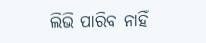ଲିଭି ପାରିବ ନାହିଁ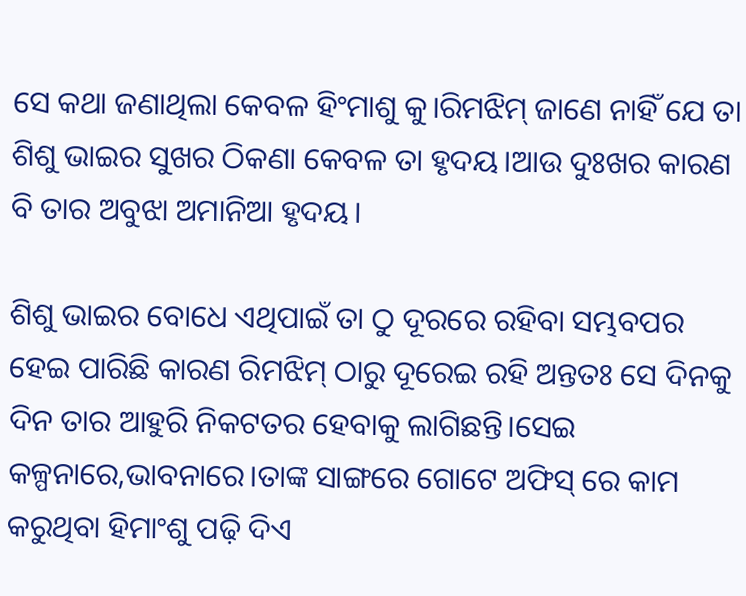ସେ କଥା ଜଣାଥିଲା କେବଳ ହିଂମାଶୁ କୁ।ରିମଝିମ୍ ଜାଣେ ନାହିଁ ଯେ ତା ଶିଶୁ ଭାଇର ସୁଖର ଠିକଣା କେବଳ ତା ହୃଦୟ।ଆଉ ଦୁଃଖର କାରଣ ବି ତାର ଅବୁଝା ଅମାନିଆ ହୃଦୟ।

ଶିଶୁ ଭାଇର ବୋଧେ ଏଥିପାଇଁ ତା ଠୁ ଦୂରରେ ରହିବା ସମ୍ଭବପର ହେଇ ପାରିଛି କାରଣ ରିମଝିମ୍ ଠାରୁ ଦୂରେଇ ରହି ଅନ୍ତତଃ ସେ ଦିନକୁ ଦିନ ତାର ଆହୁରି ନିକଟତର ହେବାକୁ ଲାଗିଛନ୍ତି।ସେଇ କଳ୍ପନାରେ,ଭାବନାରେ।ତାଙ୍କ ସାଙ୍ଗରେ ଗୋଟେ ଅଫିସ୍ ରେ କାମ କରୁଥିବା ହିମାଂଶୁ ପଢ଼ି ଦିଏ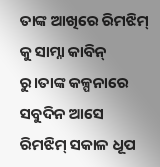ତାଙ୍କ ଆଖିରେ ରିମଝିମ୍ କୁ ସାମ୍ନା କାବିନ୍ ରୁ।ତାଙ୍କ କଳ୍ପନାରେ ସବୁଦିନ ଆସେ ରିମଝିମ୍ ସକାଳ ଧୂପ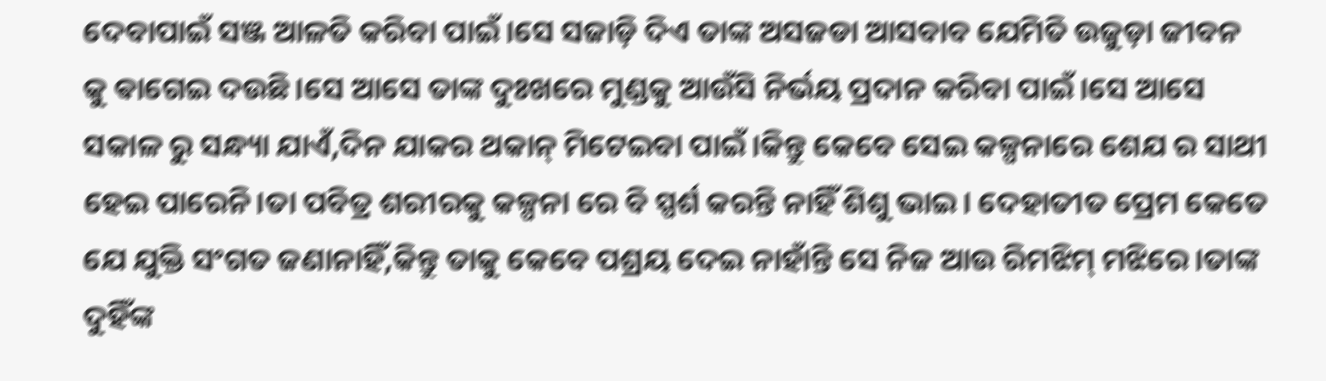ଦେବାପାଇଁ ସଞ୍ଜ ଆଳତି କରିବା ପାଇଁ।ସେ ସଜାଡ଼ି ଦିଏ ତାଙ୍କ ଅସଜଡା ଆସବାବ ଯେମିତି ଉଜୁଡ଼ା ଜୀବନ କୁ ଵାଗେଇ ଦଉଛି।ସେ ଆସେ ତାଙ୍କ ଦୁଃଖରେ ମୁଣ୍ଡକୁ ଆଉଁସି ନିର୍ଭୟ ପ୍ରଦାନ କରିବା ପାଇଁ।ସେ ଆସେ ସକାଳ ରୁ ସନ୍ଧ୍ୟା ଯାଏଁ,ଦିନ ଯାକର ଥକାନ୍ ମିଟେଇବା ପାଇଁ।କିନ୍ତୁ କେବେ ସେଇ କଳ୍ପନାରେ ଶେଯ ର ସାଥୀ ହେଇ ପାରେନି।ତା ପବିତ୍ର ଶରୀରକୁ କଳ୍ପନା ରେ ବି ସ୍ପର୍ଶ କରନ୍ତି ନାହିଁ ଶିଶୁ ଭାଇ। ଦେହାତୀତ ପ୍ରେମ କେତେ ଯେ ଯୁକ୍ତି ସଂଗତ ଜଣାନାହିଁ,କିନ୍ତୁ ତାକୁ କେବେ ପଶ୍ରୟ ଦେଇ ନାହାଁନ୍ତି ସେ ନିଜ ଆଉ ରିମଝିମ୍ ମଝିରେ।ତାଙ୍କ ଦୁହିଁଙ୍କ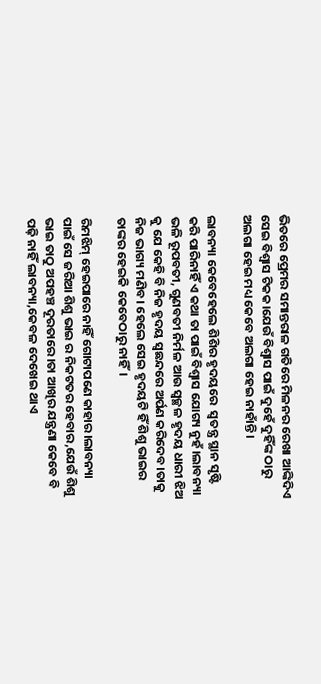ଭିତରେ ପ୍ରେମର ସମାନ୍ତରାଳ ଗତିରେ ମିଳନର ରେଖା ଆଙ୍କିଦିଏ ସେଇ ବିଶ୍ୱାସ ଟିକକ।ଯେଉଁ ବିଶ୍ୱାସ ପାଇଁ ଦୁହେଁ ଦୁହିଁଙ୍କ ଠାରୁ ଅଲଗା ହେଇ ମଧ୍ୟ କେବେ ଅଲଗା ହେଇ ନାହାଁନ୍ତି।

ଲାବନ୍ୟା କେବେହେଲେ ଶିଶିର ହୃଦୟରେ  ସ୍ଵତନ୍ତ୍ର ସ୍ଥାନ ସୃଷ୍ଟି କରି ପାରିନାହିଁ ଏ କଥା ତା ପାଇଁ ବିଶ୍ୱାସ ଯୋଗ୍ୟ ନୁହଁ।ଲାବନ୍ୟା ଭଳି ରୂପବତୀ, ଗୁଣବତୀ ନିର୍ମଳ ଆଉ ସ୍ୱଚ୍ଛଳ ହୃଦୟ ଧାରୀ ଝିଅ କୁ ଯେ କେହି ବି ନିଜ ହୃଦୟ ସ୍ବଛନ୍ଦରେ ଅର୍ପଣ କରିଦେବ।ତାକୁ ନିଜ ଭାଗ୍ୟ ମଣିବ। ହେଲେ ସେଇ ହୃଦୟଟି ହିଁ ଶିଶୁ ଭାଇର ତାଙ୍କର ହେଇକି କେବେଠାରୁ ନାହିଁ।

ରିମଝିମ୍ ହେଇପାରେ ନାହିଁ ଗୋଟାପଣେ କାହାର।ଲାବନ୍ୟା ପାଇଁ ସେ ଜରିଆ ଶିଶୁ ଭାଇ ର ନିକଟତର ହେବାର,ଯେଉଁ ଶିଶୁ ଭାଇ ତାଠୁ ଅପହଞ୍ଚ ଦୂରତାରେ।ତା ଆଖିର ଯନ୍ତ୍ରଣା କେବେ ବି ପଢ଼ି ନାହିଁ ଲାବନ୍ୟା,କେବଳ ଦେଖେଇ ଥାଏ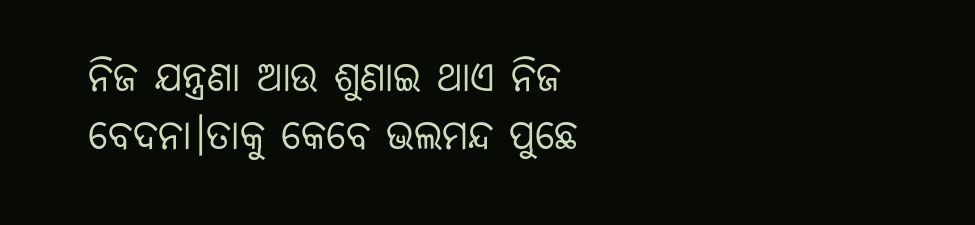ନିଜ ଯନ୍ତ୍ରଣା ଆଉ ଶୁଣାଇ ଥାଏ ନିଜ ବେଦନା।ତାକୁ କେବେ ଭଲମନ୍ଦ ପୁଛେ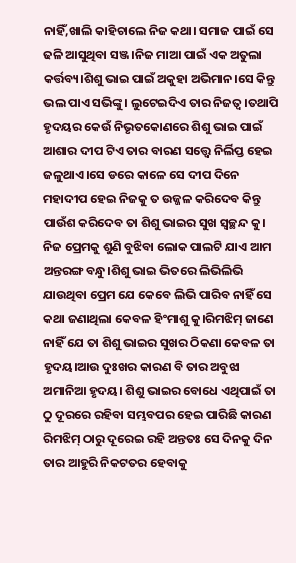ନାହିଁ,ଖାଲି କାହିଚାଲେ ନିଜ କଥା। ସମାଜ ପାଇଁ ସେ ଢଳି ଆସୁଥିବା ସଞ୍ଜ।ନିଜ ମାଆ ପାଇଁ ଏକ ଅତୁଲା କର୍ତ୍ତବ୍ୟ।ଶିଶୁ ଭାଇ ପାଇଁ ଅକୁହା ଅଭିମାନ।ସେ କିନ୍ତୁ ଭଲ ପାଏ ସଭିଙ୍କୁ। ଲୁଟେଇଦିଏ ତାର ନିଜତ୍ବ।ତଥାପି ହୃଦୟର କେଉଁ ନିଭୃତକୋଣରେ ଶିଶୁ ଭାଇ ପାଇଁ ଆଶାର ଦୀପ ଟିଏ ତାର ବାରଣ ସତ୍ତ୍ବେ ନିର୍ଲିପ୍ତ ହେଇ ଜଳୁଥାଏ।ସେ ଡରେ କାଳେ ସେ ଦୀପ ଦିନେ ମହାଦୀପ ହେଇ ନିଜକୁ ତ ଉଜ୍ଜଳ କରିଦେବ କିନ୍ତୁ ପାଉଁଶ କରିଦେବ ତା ଶିଶୁ ଭାଇର ସୁଖ ସ୍ୱଚ୍ଛନ୍ଦ କୁ। ନିଜ ପ୍ରେମକୁ ଶୁଣି ବୁଝିବା ଲୋକ ପାଲଟି ଯାଏ ଆମ ଅନ୍ତରଙ୍ଗ ବନ୍ଧୁ।ଶିଶୁ ଭାଇ ଭିତରେ ଲିଭିଲିଭି ଯାଉଥିବା ପ୍ରେମ ଯେ କେବେ ଲିଭି ପାରିବ ନାହିଁ ସେ କଥା ଜଣାଥିଲା କେବଳ ହିଂମାଶୁ କୁ।ରିମଝିମ୍ ଜାଣେ ନାହିଁ ଯେ ତା ଶିଶୁ ଭାଇର ସୁଖର ଠିକଣା କେବଳ ତା ହୃଦୟ।ଆଉ ଦୁଃଖର କାରଣ ବି ତାର ଅବୁଝା ଅମାନିଆ ହୃଦୟ। ଶିଶୁ ଭାଇର ବୋଧେ ଏଥିପାଇଁ ତା ଠୁ ଦୂରରେ ରହିବା ସମ୍ଭବପର ହେଇ ପାରିଛି କାରଣ ରିମଝିମ୍ ଠାରୁ ଦୂରେଇ ରହି ଅନ୍ତତଃ ସେ ଦିନକୁ ଦିନ ତାର ଆହୁରି ନିକଟତର ହେବାକୁ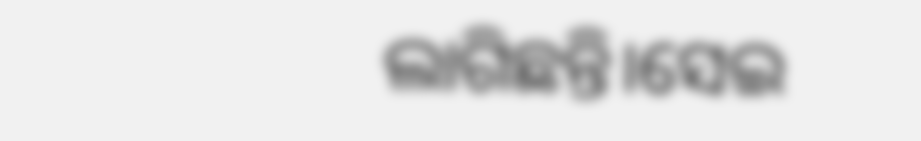ଲାଗିଛନ୍ତି।ସେଇ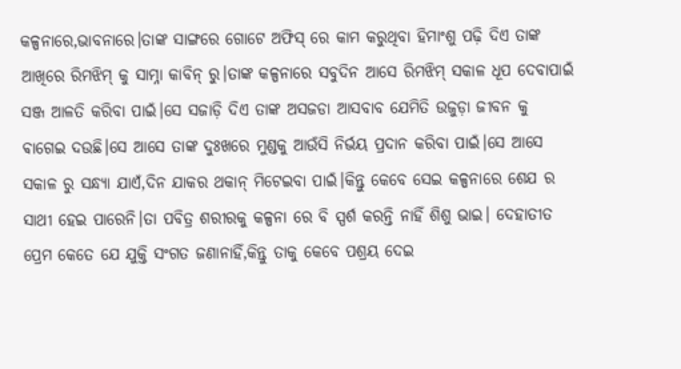କଳ୍ପନାରେ,ଭାବନାରେ।ତାଙ୍କ ସାଙ୍ଗରେ ଗୋଟେ ଅଫିସ୍ ରେ କାମ କରୁଥିବା ହିମାଂଶୁ ପଢ଼ି ଦିଏ ତାଙ୍କ ଆଖିରେ ରିମଝିମ୍ କୁ ସାମ୍ନା କାବିନ୍ ରୁ।ତାଙ୍କ କଳ୍ପନାରେ ସବୁଦିନ ଆସେ ରିମଝିମ୍ ସକାଳ ଧୂପ ଦେବାପାଇଁ ସଞ୍ଜ ଆଳତି କରିବା ପାଇଁ।ସେ ସଜାଡ଼ି ଦିଏ ତାଙ୍କ ଅସଜଡା ଆସବାବ ଯେମିତି ଉଜୁଡ଼ା ଜୀବନ କୁ ଵାଗେଇ ଦଉଛି।ସେ ଆସେ ତାଙ୍କ ଦୁଃଖରେ ମୁଣ୍ଡକୁ ଆଉଁସି ନିର୍ଭୟ ପ୍ରଦାନ କରିବା ପାଇଁ।ସେ ଆସେ ସକାଳ ରୁ ସନ୍ଧ୍ୟା ଯାଏଁ,ଦିନ ଯାକର ଥକାନ୍ ମିଟେଇବା ପାଇଁ।କିନ୍ତୁ କେବେ ସେଇ କଳ୍ପନାରେ ଶେଯ ର ସାଥୀ ହେଇ ପାରେନି।ତା ପବିତ୍ର ଶରୀରକୁ କଳ୍ପନା ରେ ବି ସ୍ପର୍ଶ କରନ୍ତି ନାହିଁ ଶିଶୁ ଭାଇ। ଦେହାତୀତ ପ୍ରେମ କେତେ ଯେ ଯୁକ୍ତି ସଂଗତ ଜଣାନାହିଁ,କିନ୍ତୁ ତାକୁ କେବେ ପଶ୍ରୟ ଦେଇ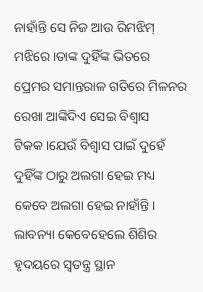ନାହାଁନ୍ତି ସେ ନିଜ ଆଉ ରିମଝିମ୍ ମଝିରେ।ତାଙ୍କ ଦୁହିଁଙ୍କ ଭିତରେ ପ୍ରେମର ସମାନ୍ତରାଳ ଗତିରେ ମିଳନର ରେଖା ଆଙ୍କିଦିଏ ସେଇ ବିଶ୍ୱାସ ଟିକକ।ଯେଉଁ ବିଶ୍ୱାସ ପାଇଁ ଦୁହେଁ ଦୁହିଁଙ୍କ ଠାରୁ ଅଲଗା ହେଇ ମଧ୍ୟ କେବେ ଅଲଗା ହେଇ ନାହାଁନ୍ତି। ଲାବନ୍ୟା କେବେହେଲେ ଶିଶିର ହୃଦୟରେ ସ୍ଵତନ୍ତ୍ର ସ୍ଥାନ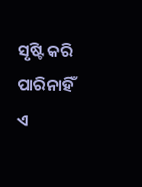ସୃଷ୍ଟି କରି ପାରିନାହିଁ ଏ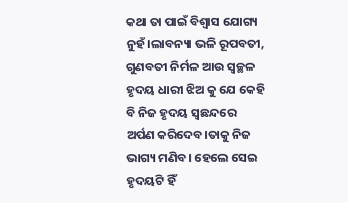କଥା ତା ପାଇଁ ବିଶ୍ୱାସ ଯୋଗ୍ୟ ନୁହଁ।ଲାବନ୍ୟା ଭଳି ରୂପବତୀ, ଗୁଣବତୀ ନିର୍ମଳ ଆଉ ସ୍ୱଚ୍ଛଳ ହୃଦୟ ଧାରୀ ଝିଅ କୁ ଯେ କେହି ବି ନିଜ ହୃଦୟ ସ୍ବଛନ୍ଦରେ ଅର୍ପଣ କରିଦେବ।ତାକୁ ନିଜ ଭାଗ୍ୟ ମଣିବ। ହେଲେ ସେଇ ହୃଦୟଟି ହିଁ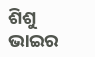ଶିଶୁ ଭାଇର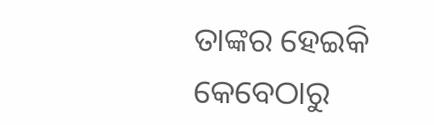ତାଙ୍କର ହେଇକି କେବେଠାରୁ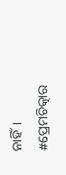ନାହିଁ। #ପ୍ରେମଚିତ୍କାର